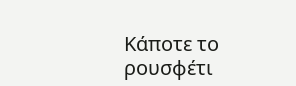Κάποτε το ρουσφέτι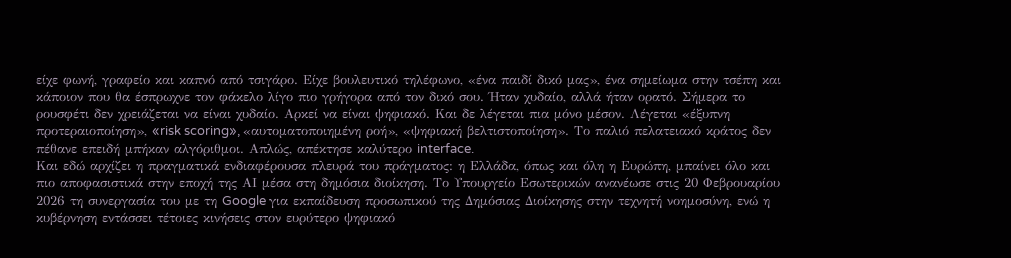είχε φωνή, γραφείο και καπνό από τσιγάρο. Είχε βουλευτικό τηλέφωνο, «ένα παιδί δικό μας», ένα σημείωμα στην τσέπη και κάποιον που θα έσπρωχνε τον φάκελο λίγο πιο γρήγορα από τον δικό σου. Ήταν χυδαίο, αλλά ήταν ορατό. Σήμερα το ρουσφέτι δεν χρειάζεται να είναι χυδαίο. Αρκεί να είναι ψηφιακό. Και δε λέγεται πια μόνο μέσον. Λέγεται «έξυπνη προτεραιοποίηση», «risk scoring», «αυτοματοποιημένη ροή», «ψηφιακή βελτιστοποίηση». Το παλιό πελατειακό κράτος δεν πέθανε επειδή μπήκαν αλγόριθμοι. Απλώς, απέκτησε καλύτερο interface.
Και εδώ αρχίζει η πραγματικά ενδιαφέρουσα πλευρά του πράγματος: η Ελλάδα, όπως και όλη η Ευρώπη, μπαίνει όλο και πιο αποφασιστικά στην εποχή της ΑΙ μέσα στη δημόσια διοίκηση. Το Υπουργείο Εσωτερικών ανανέωσε στις 20 Φεβρουαρίου 2026 τη συνεργασία του με τη Google για εκπαίδευση προσωπικού της Δημόσιας Διοίκησης στην τεχνητή νοημοσύνη, ενώ η κυβέρνηση εντάσσει τέτοιες κινήσεις στον ευρύτερο ψηφιακό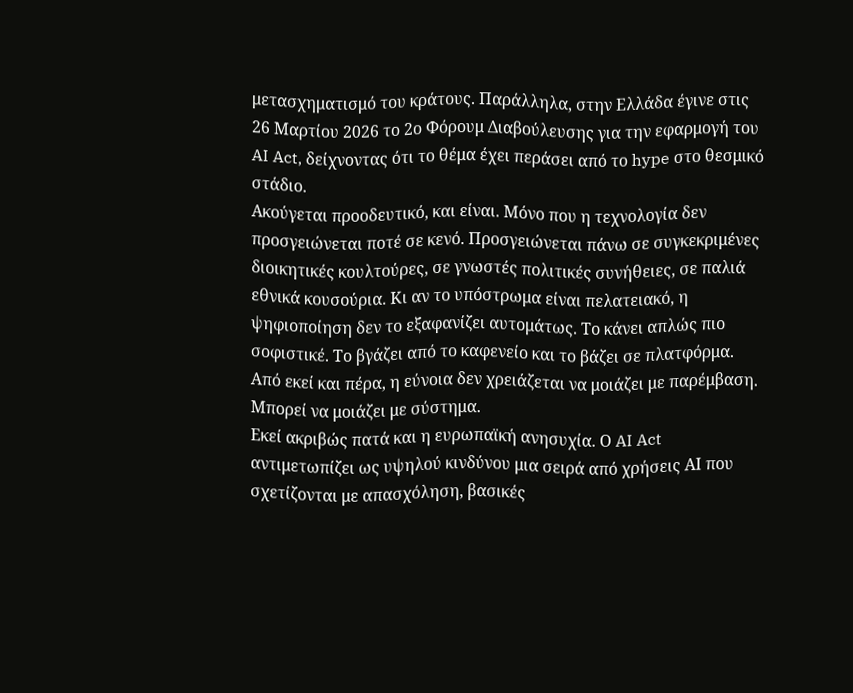μετασχηματισμό του κράτους. Παράλληλα, στην Ελλάδα έγινε στις 26 Μαρτίου 2026 το 2ο Φόρουμ Διαβούλευσης για την εφαρμογή του AI Act, δείχνοντας ότι το θέμα έχει περάσει από το hype στο θεσμικό στάδιο.
Ακούγεται προοδευτικό, και είναι. Μόνο που η τεχνολογία δεν προσγειώνεται ποτέ σε κενό. Προσγειώνεται πάνω σε συγκεκριμένες διοικητικές κουλτούρες, σε γνωστές πολιτικές συνήθειες, σε παλιά εθνικά κουσούρια. Κι αν το υπόστρωμα είναι πελατειακό, η ψηφιοποίηση δεν το εξαφανίζει αυτομάτως. Το κάνει απλώς πιο σοφιστικέ. Το βγάζει από το καφενείο και το βάζει σε πλατφόρμα. Από εκεί και πέρα, η εύνοια δεν χρειάζεται να μοιάζει με παρέμβαση. Μπορεί να μοιάζει με σύστημα.
Εκεί ακριβώς πατά και η ευρωπαϊκή ανησυχία. Ο AI Act αντιμετωπίζει ως υψηλού κινδύνου μια σειρά από χρήσεις ΑΙ που σχετίζονται με απασχόληση, βασικές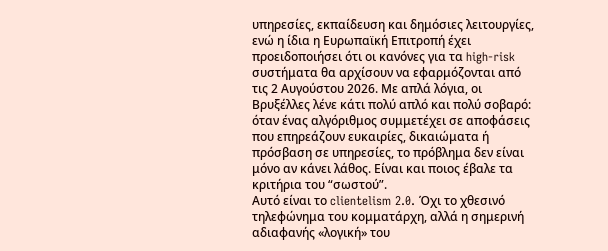υπηρεσίες, εκπαίδευση και δημόσιες λειτουργίες, ενώ η ίδια η Ευρωπαϊκή Επιτροπή έχει προειδοποιήσει ότι οι κανόνες για τα high-risk συστήματα θα αρχίσουν να εφαρμόζονται από τις 2 Αυγούστου 2026. Με απλά λόγια, οι Βρυξέλλες λένε κάτι πολύ απλό και πολύ σοβαρό: όταν ένας αλγόριθμος συμμετέχει σε αποφάσεις που επηρεάζουν ευκαιρίες, δικαιώματα ή πρόσβαση σε υπηρεσίες, το πρόβλημα δεν είναι μόνο αν κάνει λάθος. Είναι και ποιος έβαλε τα κριτήρια του “σωστού”.
Αυτό είναι το clientelism 2.0. Όχι το χθεσινό τηλεφώνημα του κομματάρχη, αλλά η σημερινή αδιαφανής «λογική» του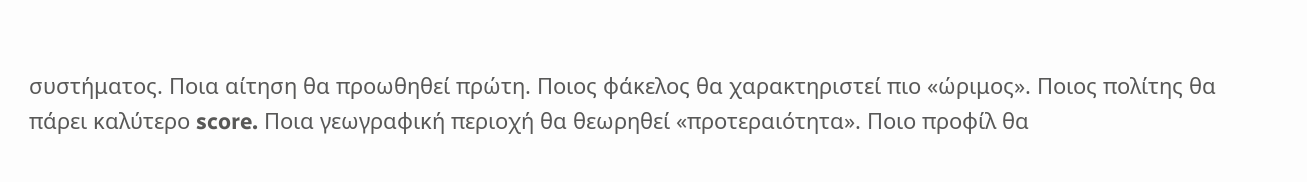συστήματος. Ποια αίτηση θα προωθηθεί πρώτη. Ποιος φάκελος θα χαρακτηριστεί πιο «ώριμος». Ποιος πολίτης θα πάρει καλύτερο score. Ποια γεωγραφική περιοχή θα θεωρηθεί «προτεραιότητα». Ποιο προφίλ θα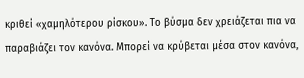κριθεί «χαμηλότερου ρίσκου». Το βύσμα δεν χρειάζεται πια να παραβιάζει τον κανόνα. Μπορεί να κρύβεται μέσα στον κανόνα,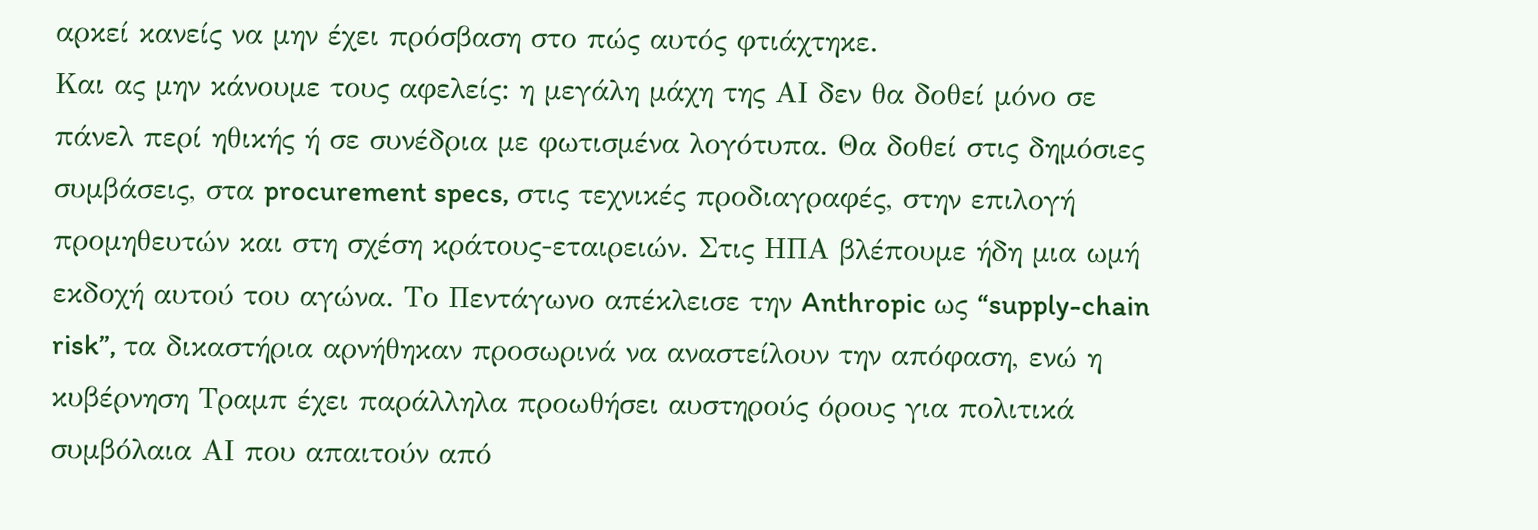αρκεί κανείς να μην έχει πρόσβαση στο πώς αυτός φτιάχτηκε.
Και ας μην κάνουμε τους αφελείς: η μεγάλη μάχη της ΑΙ δεν θα δοθεί μόνο σε πάνελ περί ηθικής ή σε συνέδρια με φωτισμένα λογότυπα. Θα δοθεί στις δημόσιες συμβάσεις, στα procurement specs, στις τεχνικές προδιαγραφές, στην επιλογή προμηθευτών και στη σχέση κράτους-εταιρειών. Στις ΗΠΑ βλέπουμε ήδη μια ωμή εκδοχή αυτού του αγώνα. Το Πεντάγωνο απέκλεισε την Anthropic ως “supply-chain risk”, τα δικαστήρια αρνήθηκαν προσωρινά να αναστείλουν την απόφαση, ενώ η κυβέρνηση Τραμπ έχει παράλληλα προωθήσει αυστηρούς όρους για πολιτικά συμβόλαια ΑΙ που απαιτούν από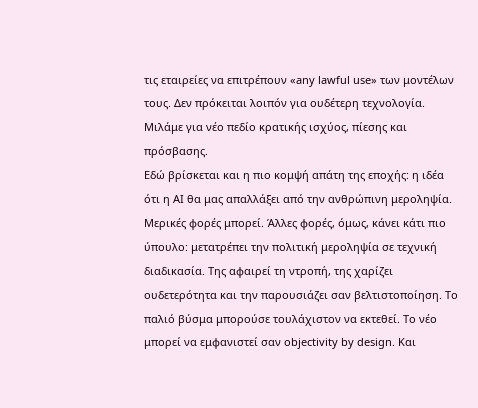τις εταιρείες να επιτρέπουν «any lawful use» των μοντέλων τους. Δεν πρόκειται λοιπόν για ουδέτερη τεχνολογία. Μιλάμε για νέο πεδίο κρατικής ισχύος, πίεσης και πρόσβασης.
Εδώ βρίσκεται και η πιο κομψή απάτη της εποχής: η ιδέα ότι η ΑΙ θα μας απαλλάξει από την ανθρώπινη μεροληψία. Μερικές φορές μπορεί. Άλλες φορές, όμως, κάνει κάτι πιο ύπουλο: μετατρέπει την πολιτική μεροληψία σε τεχνική διαδικασία. Της αφαιρεί τη ντροπή, της χαρίζει ουδετερότητα και την παρουσιάζει σαν βελτιστοποίηση. Το παλιό βύσμα μπορούσε τουλάχιστον να εκτεθεί. Το νέο μπορεί να εμφανιστεί σαν objectivity by design. Και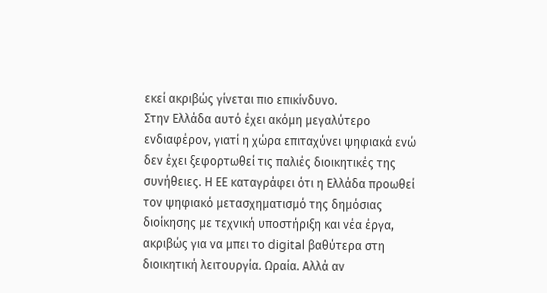εκεί ακριβώς γίνεται πιο επικίνδυνο.
Στην Ελλάδα αυτό έχει ακόμη μεγαλύτερο ενδιαφέρον, γιατί η χώρα επιταχύνει ψηφιακά ενώ δεν έχει ξεφορτωθεί τις παλιές διοικητικές της συνήθειες. Η ΕΕ καταγράφει ότι η Ελλάδα προωθεί τον ψηφιακό μετασχηματισμό της δημόσιας διοίκησης με τεχνική υποστήριξη και νέα έργα, ακριβώς για να μπει το digital βαθύτερα στη διοικητική λειτουργία. Ωραία. Αλλά αν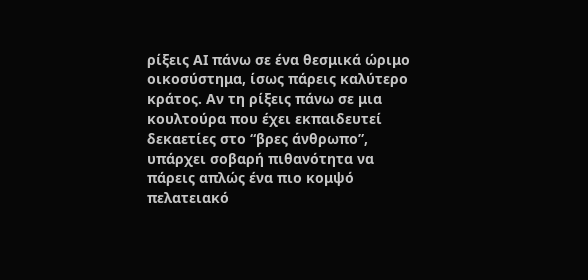ρίξεις ΑΙ πάνω σε ένα θεσμικά ώριμο οικοσύστημα, ίσως πάρεις καλύτερο κράτος. Αν τη ρίξεις πάνω σε μια κουλτούρα που έχει εκπαιδευτεί δεκαετίες στο “βρες άνθρωπο”, υπάρχει σοβαρή πιθανότητα να πάρεις απλώς ένα πιο κομψό πελατειακό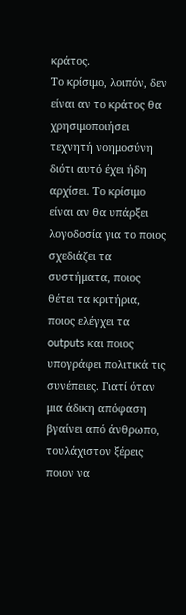κράτος.
Το κρίσιμο, λοιπόν, δεν είναι αν το κράτος θα χρησιμοποιήσει τεχνητή νοημοσύνη διότι αυτό έχει ήδη αρχίσει. Το κρίσιμο είναι αν θα υπάρξει λογοδοσία για το ποιος σχεδιάζει τα συστήματα, ποιος θέτει τα κριτήρια, ποιος ελέγχει τα outputs και ποιος υπογράφει πολιτικά τις συνέπειες. Γιατί όταν μια άδικη απόφαση βγαίνει από άνθρωπο, τουλάχιστον ξέρεις ποιον να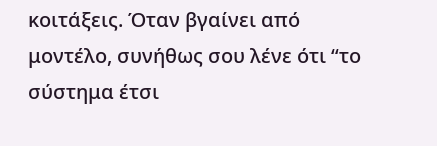κοιτάξεις. Όταν βγαίνει από μοντέλο, συνήθως σου λένε ότι “το σύστημα έτσι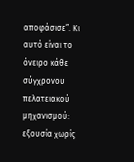αποφάσισε”. Κι αυτό είναι το όνειρο κάθε σύγχρονου πελατειακού μηχανισμού: εξουσία χωρίς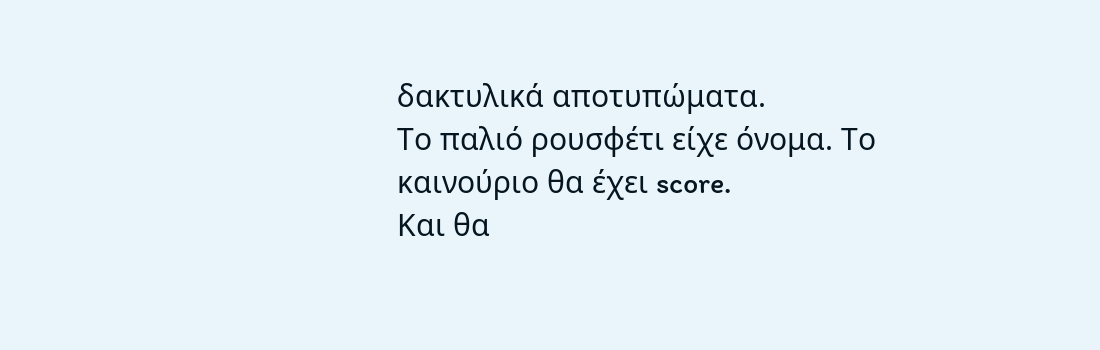δακτυλικά αποτυπώματα.
Το παλιό ρουσφέτι είχε όνομα. Το καινούριο θα έχει score.
Και θα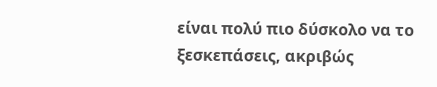είναι πολύ πιο δύσκολο να το ξεσκεπάσεις, ακριβώς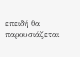επειδή θα παρουσιάζεται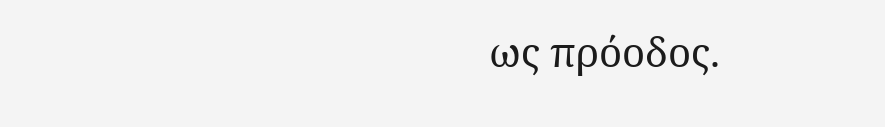ως πρόοδος.